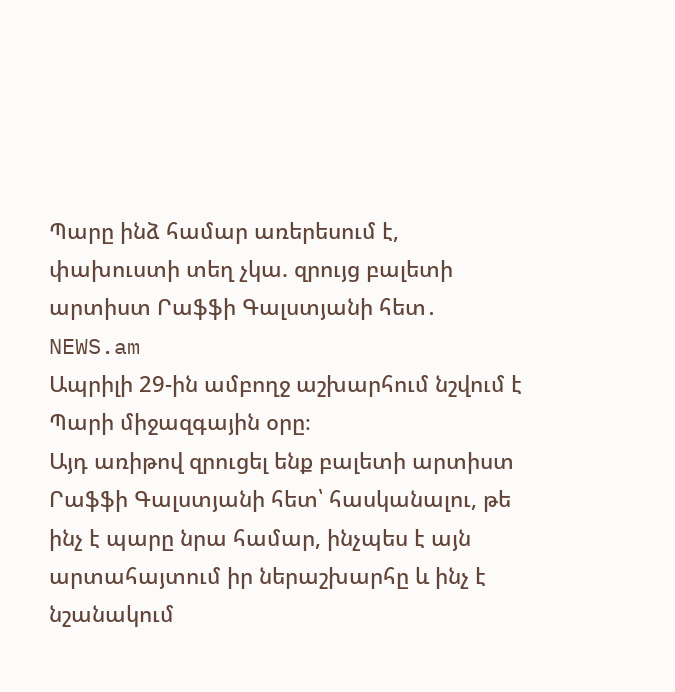Պարը ինձ համար առերեսում է, փախուստի տեղ չկա. զրույց բալետի արտիստ Րաֆֆի Գալստյանի հետ․ NEWS.am
Ապրիլի 29-ին ամբողջ աշխարհում նշվում է Պարի միջազգային օրը։
Այդ առիթով զրուցել ենք բալետի արտիստ Րաֆֆի Գալստյանի հետ՝ հասկանալու, թե ինչ է պարը նրա համար, ինչպես է այն արտահայտում իր ներաշխարհը և ինչ է նշանակում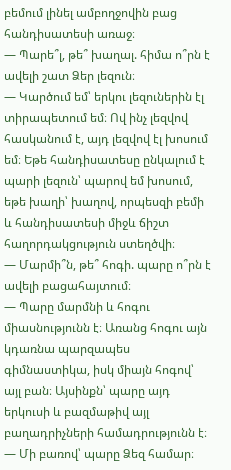բեմում լինել ամբողջովին բաց հանդիսատեսի առաջ։
— Պարե՞լ, թե՞ խաղալ. հիմա ո՞րն է ավելի շատ Ձեր լեզուն։
— Կարծում եմ՝ երկու լեզուներին էլ տիրապետում եմ։ Ով ինչ լեզվով հասկանում է, այդ լեզվով էլ խոսում եմ։ Եթե հանդիսատեսը ընկալում է պարի լեզուն՝ պարով եմ խոսում, եթե խաղի՝ խաղով, որպեսզի բեմի և հանդիսատեսի միջև ճիշտ հաղորդակցություն ստեղծվի։
— Մարմի՞ն, թե՞ հոգի. պարը ո՞րն է ավելի բացահայտում։
— Պարը մարմնի և հոգու միասնությունն է։ Առանց հոգու այն կդառնա պարզապես գիմնաստիկա, իսկ միայն հոգով՝ այլ բան։ Այսինքն՝ պարը այդ երկուսի և բազմաթիվ այլ բաղադրիչների համադրությունն է։
— Մի բառով՝ պարը Ձեզ համար։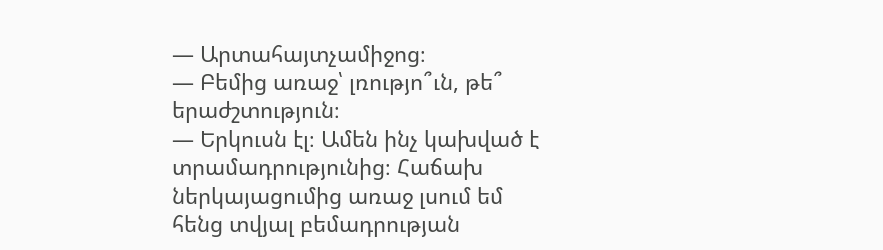— Արտահայտչամիջոց։
— Բեմից առաջ՝ լռությո՞ւն, թե՞ երաժշտություն։
— Երկուսն էլ։ Ամեն ինչ կախված է տրամադրությունից։ Հաճախ ներկայացումից առաջ լսում եմ հենց տվյալ բեմադրության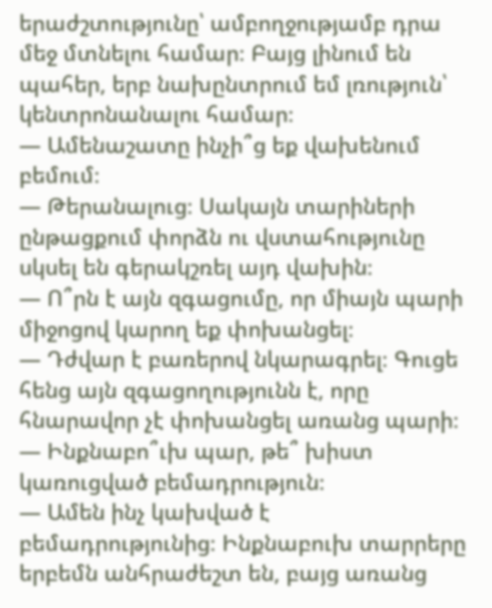երաժշտությունը՝ ամբողջությամբ դրա մեջ մտնելու համար։ Բայց լինում են պահեր, երբ նախընտրում եմ լռություն՝ կենտրոնանալու համար։
— Ամենաշատը ինչի՞ց եք վախենում բեմում։
— Թերանալուց։ Սակայն տարիների ընթացքում փորձն ու վստահությունը սկսել են գերակշռել այդ վախին։
— Ո՞րն է այն զգացումը, որ միայն պարի միջոցով կարող եք փոխանցել։
— Դժվար է բառերով նկարագրել։ Գուցե հենց այն զգացողությունն է, որը հնարավոր չէ փոխանցել առանց պարի։
— Ինքնաբո՞ւխ պար, թե՞ խիստ կառուցված բեմադրություն։
— Ամեն ինչ կախված է բեմադրությունից։ Ինքնաբուխ տարրերը երբեմն անհրաժեշտ են, բայց առանց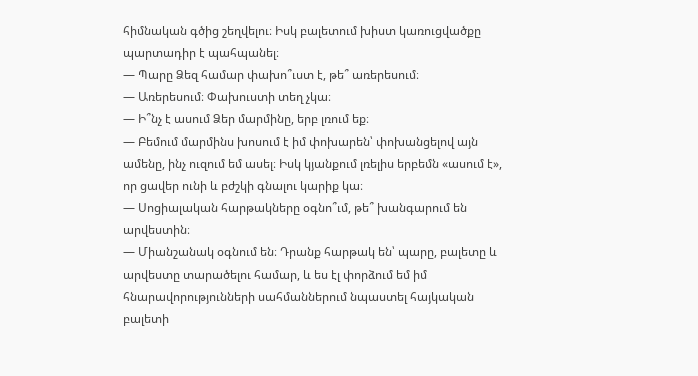հիմնական գծից շեղվելու։ Իսկ բալետում խիստ կառուցվածքը պարտադիր է պահպանել։
— Պարը Ձեզ համար փախո՞ւստ է, թե՞ առերեսում։
— Առերեսում։ Փախուստի տեղ չկա։
— Ի՞նչ է ասում Ձեր մարմինը, երբ լռում եք։
— Բեմում մարմինս խոսում է իմ փոխարեն՝ փոխանցելով այն ամենը, ինչ ուզում եմ ասել։ Իսկ կյանքում լռելիս երբեմն «ասում է», որ ցավեր ունի և բժշկի գնալու կարիք կա։
— Սոցիալական հարթակները օգնո՞ւմ, թե՞ խանգարում են արվեստին։
— Միանշանակ օգնում են։ Դրանք հարթակ են՝ պարը, բալետը և արվեստը տարածելու համար, և ես էլ փորձում եմ իմ հնարավորությունների սահմաններում նպաստել հայկական բալետի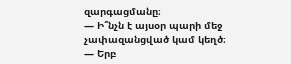զարգացմանը։
— Ի՞նչն է այսօր պարի մեջ չափազանցված կամ կեղծ։
— Երբ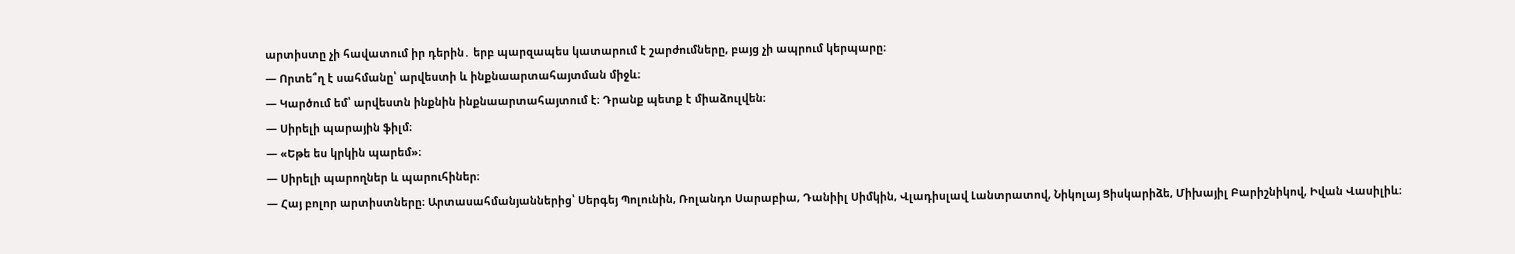արտիստը չի հավատում իր դերին․ երբ պարզապես կատարում է շարժումները, բայց չի ապրում կերպարը։
— Որտե՞ղ է սահմանը՝ արվեստի և ինքնաարտահայտման միջև։
— Կարծում եմ՝ արվեստն ինքնին ինքնաարտահայտում է։ Դրանք պետք է միաձուլվեն։
— Սիրելի պարային ֆիլմ։
— «Եթե ես կրկին պարեմ»։
— Սիրելի պարողներ և պարուհիներ։
— Հայ բոլոր արտիստները։ Արտասահմանյաններից՝ Սերգեյ Պոլունին, Ռոլանդո Սարաբիա, Դանիիլ Սիմկին, Վլադիսլավ Լանտրատով, Նիկոլայ Ցիսկարիձե, Միխայիլ Բարիշնիկով, Իվան Վասիլիև։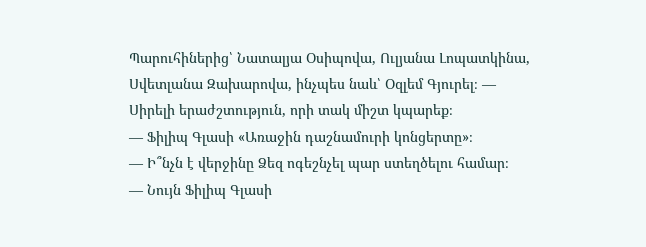Պարուհիներից՝ Նատալյա Օսիպովա, Ուլյանա Լոպատկինա, Սվետլանա Զախարովա, ինչպես նաև՝ Օզլեմ Գյուրել։ — Սիրելի երաժշտություն, որի տակ միշտ կպարեք։
— Ֆիլիպ Գլասի «Առաջին դաշնամուրի կոնցերտը»։
— Ի՞նչն է վերջինը Ձեզ ոգեշնչել պար ստեղծելու համար։
— Նույն Ֆիլիպ Գլասի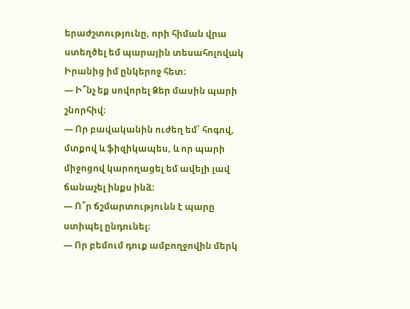երաժշտությունը, որի հիման վրա ստեղծել եմ պարային տեսահոլովակ Իրանից իմ ընկերոջ հետ։
— Ի՞նչ եք սովորել Ձեր մասին պարի շնորհիվ։
— Որ բավականին ուժեղ եմ՝ հոգով, մտքով և ֆիզիկապես, և որ պարի միջոցով կարողացել եմ ավելի լավ ճանաչել ինքս ինձ։
— Ո՞ր ճշմարտությունն է պարը ստիպել ընդունել։
— Որ բեմում դուք ամբողջովին մերկ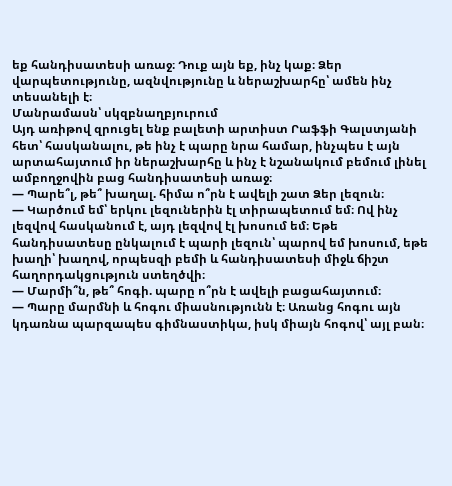եք հանդիսատեսի առաջ։ Դուք այն եք, ինչ կաք։ Ձեր վարպետությունը, ազնվությունը և ներաշխարհը՝ ամեն ինչ տեսանելի է։
Մանրամասն՝ սկզբնաղբյուրում
Այդ առիթով զրուցել ենք բալետի արտիստ Րաֆֆի Գալստյանի հետ՝ հասկանալու, թե ինչ է պարը նրա համար, ինչպես է այն արտահայտում իր ներաշխարհը և ինչ է նշանակում բեմում լինել ամբողջովին բաց հանդիսատեսի առաջ։
— Պարե՞լ, թե՞ խաղալ. հիմա ո՞րն է ավելի շատ Ձեր լեզուն։
— Կարծում եմ՝ երկու լեզուներին էլ տիրապետում եմ։ Ով ինչ լեզվով հասկանում է, այդ լեզվով էլ խոսում եմ։ Եթե հանդիսատեսը ընկալում է պարի լեզուն՝ պարով եմ խոսում, եթե խաղի՝ խաղով, որպեսզի բեմի և հանդիսատեսի միջև ճիշտ հաղորդակցություն ստեղծվի։
— Մարմի՞ն, թե՞ հոգի. պարը ո՞րն է ավելի բացահայտում։
— Պարը մարմնի և հոգու միասնությունն է։ Առանց հոգու այն կդառնա պարզապես գիմնաստիկա, իսկ միայն հոգով՝ այլ բան։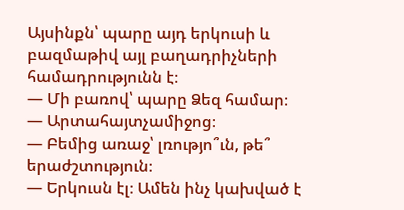Այսինքն՝ պարը այդ երկուսի և բազմաթիվ այլ բաղադրիչների համադրությունն է։
— Մի բառով՝ պարը Ձեզ համար։
— Արտահայտչամիջոց։
— Բեմից առաջ՝ լռությո՞ւն, թե՞ երաժշտություն։
— Երկուսն էլ։ Ամեն ինչ կախված է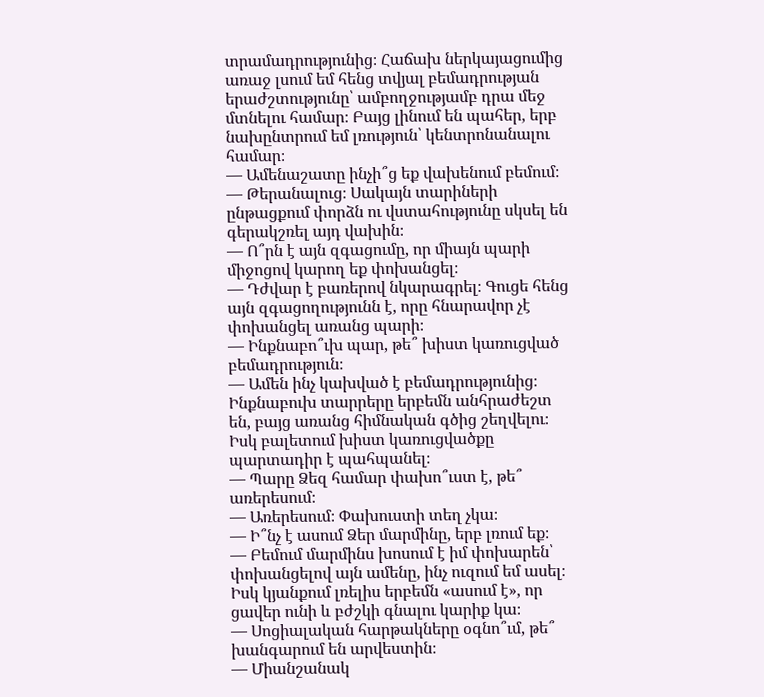տրամադրությունից։ Հաճախ ներկայացումից առաջ լսում եմ հենց տվյալ բեմադրության երաժշտությունը՝ ամբողջությամբ դրա մեջ մտնելու համար։ Բայց լինում են պահեր, երբ նախընտրում եմ լռություն՝ կենտրոնանալու համար։
— Ամենաշատը ինչի՞ց եք վախենում բեմում։
— Թերանալուց։ Սակայն տարիների ընթացքում փորձն ու վստահությունը սկսել են գերակշռել այդ վախին։
— Ո՞րն է այն զգացումը, որ միայն պարի միջոցով կարող եք փոխանցել։
— Դժվար է բառերով նկարագրել։ Գուցե հենց այն զգացողությունն է, որը հնարավոր չէ փոխանցել առանց պարի։
— Ինքնաբո՞ւխ պար, թե՞ խիստ կառուցված բեմադրություն։
— Ամեն ինչ կախված է բեմադրությունից։ Ինքնաբուխ տարրերը երբեմն անհրաժեշտ են, բայց առանց հիմնական գծից շեղվելու։ Իսկ բալետում խիստ կառուցվածքը պարտադիր է պահպանել։
— Պարը Ձեզ համար փախո՞ւստ է, թե՞ առերեսում։
— Առերեսում։ Փախուստի տեղ չկա։
— Ի՞նչ է ասում Ձեր մարմինը, երբ լռում եք։
— Բեմում մարմինս խոսում է իմ փոխարեն՝ փոխանցելով այն ամենը, ինչ ուզում եմ ասել։ Իսկ կյանքում լռելիս երբեմն «ասում է», որ ցավեր ունի և բժշկի գնալու կարիք կա։
— Սոցիալական հարթակները օգնո՞ւմ, թե՞ խանգարում են արվեստին։
— Միանշանակ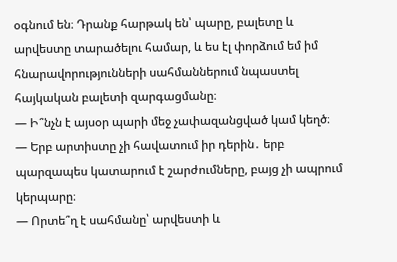օգնում են։ Դրանք հարթակ են՝ պարը, բալետը և արվեստը տարածելու համար, և ես էլ փորձում եմ իմ հնարավորությունների սահմաններում նպաստել հայկական բալետի զարգացմանը։
— Ի՞նչն է այսօր պարի մեջ չափազանցված կամ կեղծ։
— Երբ արտիստը չի հավատում իր դերին․ երբ պարզապես կատարում է շարժումները, բայց չի ապրում կերպարը։
— Որտե՞ղ է սահմանը՝ արվեստի և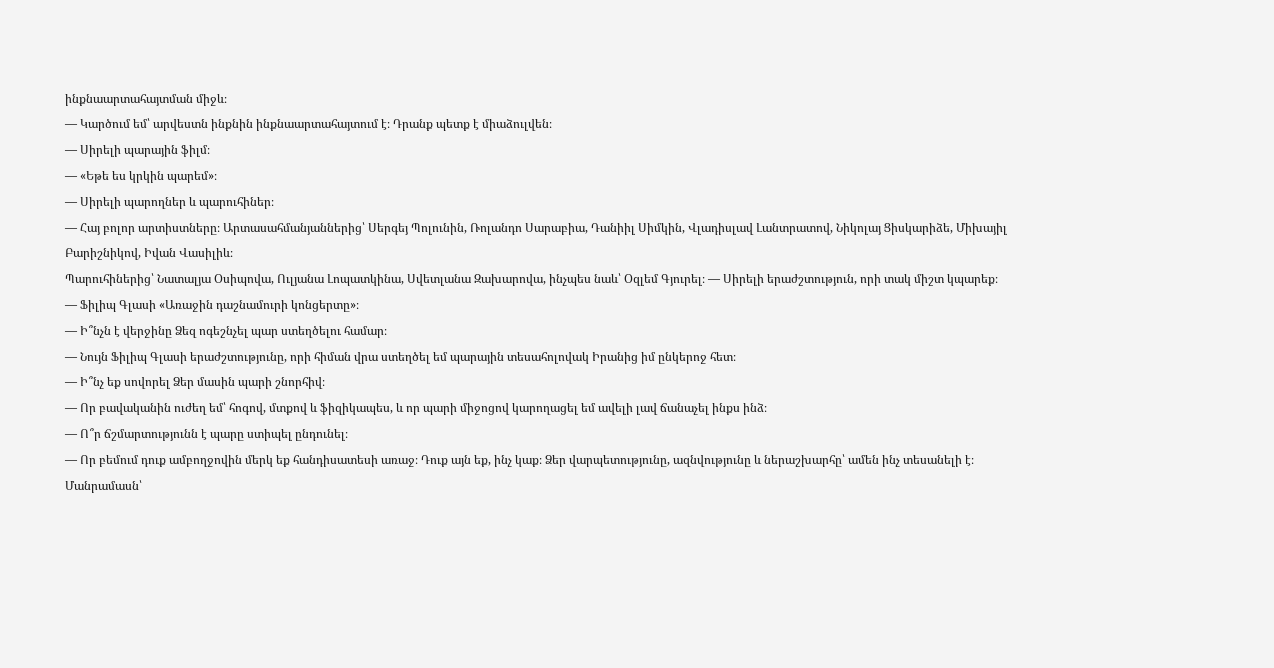ինքնաարտահայտման միջև։
— Կարծում եմ՝ արվեստն ինքնին ինքնաարտահայտում է։ Դրանք պետք է միաձուլվեն։
— Սիրելի պարային ֆիլմ։
— «Եթե ես կրկին պարեմ»։
— Սիրելի պարողներ և պարուհիներ։
— Հայ բոլոր արտիստները։ Արտասահմանյաններից՝ Սերգեյ Պոլունին, Ռոլանդո Սարաբիա, Դանիիլ Սիմկին, Վլադիսլավ Լանտրատով, Նիկոլայ Ցիսկարիձե, Միխայիլ Բարիշնիկով, Իվան Վասիլիև։
Պարուհիներից՝ Նատալյա Օսիպովա, Ուլյանա Լոպատկինա, Սվետլանա Զախարովա, ինչպես նաև՝ Օզլեմ Գյուրել։ — Սիրելի երաժշտություն, որի տակ միշտ կպարեք։
— Ֆիլիպ Գլասի «Առաջին դաշնամուրի կոնցերտը»։
— Ի՞նչն է վերջինը Ձեզ ոգեշնչել պար ստեղծելու համար։
— Նույն Ֆիլիպ Գլասի երաժշտությունը, որի հիման վրա ստեղծել եմ պարային տեսահոլովակ Իրանից իմ ընկերոջ հետ։
— Ի՞նչ եք սովորել Ձեր մասին պարի շնորհիվ։
— Որ բավականին ուժեղ եմ՝ հոգով, մտքով և ֆիզիկապես, և որ պարի միջոցով կարողացել եմ ավելի լավ ճանաչել ինքս ինձ։
— Ո՞ր ճշմարտությունն է պարը ստիպել ընդունել։
— Որ բեմում դուք ամբողջովին մերկ եք հանդիսատեսի առաջ։ Դուք այն եք, ինչ կաք։ Ձեր վարպետությունը, ազնվությունը և ներաշխարհը՝ ամեն ինչ տեսանելի է։
Մանրամասն՝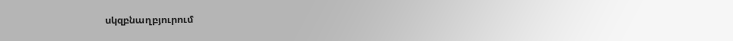սկզբնաղբյուրում